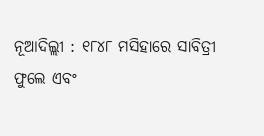ନୂଆଦିଲ୍ଲୀ : ୧୮୪୮ ମସିହାରେ ସାବିତ୍ରୀ ଫୁଲେ ଏବଂ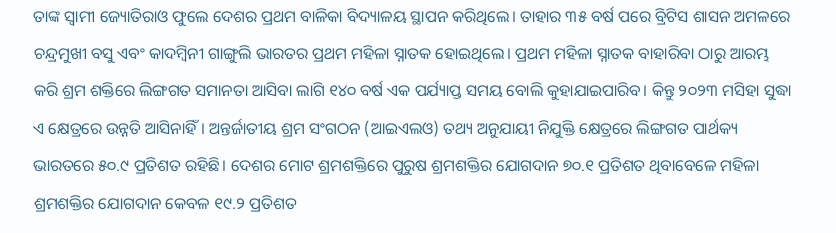ତାଙ୍କ ସ୍ବାମୀ ଜ୍ୟୋତିରାଓ ଫୁଲେ ଦେଶର ପ୍ରଥମ ବାଳିକା ବିଦ୍ୟାଳୟ ସ୍ଥାପନ କରିଥିଲେ। ତାହାର ୩୫ ବର୍ଷ ପରେ ବ୍ରିଟିସ ଶାସନ ଅମଳରେ ଚନ୍ଦ୍ରମୁଖୀ ବସୁ ଏବଂ କାଦମ୍ବିନୀ ଗାଙ୍ଗୁଲି ଭାରତର ପ୍ରଥମ ମହିଳା ସ୍ନାତକ ହୋଇଥିଲେ। ପ୍ରଥମ ମହିଳା ସ୍ନାତକ ବାହାରିବା ଠାରୁ ଆରମ୍ଭ କରି ଶ୍ରମ ଶକ୍ତିରେ ଲିଙ୍ଗଗତ ସମାନତା ଆସିବା ଲାଗି ୧୪୦ ବର୍ଷ ଏକ ପର୍ଯ୍ୟାପ୍ତ ସମୟ ବୋଲି କୁହାଯାଇପାରିବ। କିନ୍ତୁ ୨୦୨୩ ମସିହା ସୁଦ୍ଧା ଏ କ୍ଷେତ୍ରରେ ଉନ୍ନତି ଆସିନାହିଁ। ଅନ୍ତର୍ଜାତୀୟ ଶ୍ରମ ସଂଗଠନ (ଆଇଏଲଓ) ତଥ୍ୟ ଅନୁଯାୟୀ ନିଯୁକ୍ତି କ୍ଷେତ୍ରରେ ଲିଙ୍ଗଗତ ପାର୍ଥକ୍ୟ ଭାରତରେ ୫୦.୯ ପ୍ରତିଶତ ରହିଛି। ଦେଶର ମୋଟ ଶ୍ରମଶକ୍ତିରେ ପୁରୁଷ ଶ୍ରମଶକ୍ତିର ଯୋଗଦାନ ୭୦.୧ ପ୍ରତିଶତ ଥିବାବେଳେ ମହିଳା ଶ୍ରମଶକ୍ତିର ଯୋଗଦାନ କେବଳ ୧୯.୨ ପ୍ରତିଶତ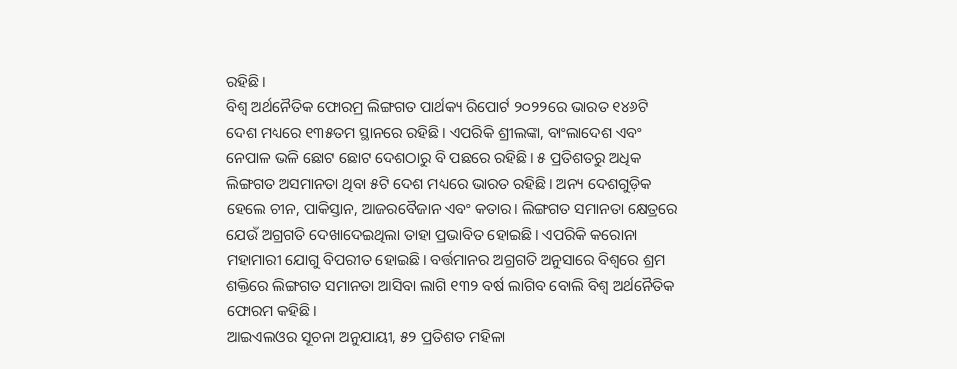ରହିଛି।
ବିଶ୍ବ ଅର୍ଥନୈତିକ ଫୋରମ୍ର ଲିଙ୍ଗଗତ ପାର୍ଥକ୍ୟ ରିପୋର୍ଟ ୨୦୨୨ରେ ଭାରତ ୧୪୬ଟି ଦେଶ ମଧ୍ୟରେ ୧୩୫ତମ ସ୍ଥାନରେ ରହିଛି। ଏପରିକି ଶ୍ରୀଲଙ୍କା, ବାଂଲାଦେଶ ଏବଂ ନେପାଳ ଭଳି ଛୋଟ ଛୋଟ ଦେଶଠାରୁ ବି ପଛରେ ରହିଛି। ୫ ପ୍ରତିଶତରୁ ଅଧିକ ଲିଙ୍ଗଗତ ଅସମାନତା ଥିବା ୫ଟି ଦେଶ ମଧ୍ୟରେ ଭାରତ ରହିଛି। ଅନ୍ୟ ଦେଶଗୁଡ଼ିକ ହେଲେ ଚୀନ, ପାକିସ୍ତାନ, ଆଜରବୈଜାନ ଏବଂ କତାର। ଲିଙ୍ଗଗତ ସମାନତା କ୍ଷେତ୍ରରେ ଯେଉଁ ଅଗ୍ରଗତି ଦେଖାଦେଇଥିଲା ତାହା ପ୍ରଭାବିତ ହୋଇଛି। ଏପରିକି କରୋନା ମହାମାରୀ ଯୋଗୁ ବିପରୀତ ହୋଇଛି। ବର୍ତ୍ତମାନର ଅଗ୍ରଗତି ଅନୁସାରେ ବିଶ୍ବରେ ଶ୍ରମ ଶକ୍ତିରେ ଲିଙ୍ଗଗତ ସମାନତା ଆସିବା ଲାଗି ୧୩୨ ବର୍ଷ ଲାଗିବ ବୋଲି ବିଶ୍ବ ଅର୍ଥନୈତିକ ଫୋରମ କହିଛି।
ଆଇଏଲଓର ସୂଚନା ଅନୁଯାୟୀ, ୫୨ ପ୍ରତିଶତ ମହିଳା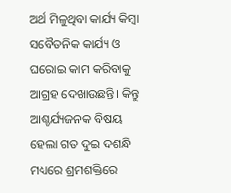ଅର୍ଥ ମିଳୁଥିବା କାର୍ଯ୍ୟ କିମ୍ବା ସବୈତନିକ କାର୍ଯ୍ୟ ଓ ଘରୋଇ କାମ କରିବାକୁ ଆଗ୍ରହ ଦେଖାଉଛନ୍ତି। କିନ୍ତୁ ଆଶ୍ଚର୍ଯ୍ୟଜନକ ବିଷୟ ହେଲା ଗତ ଦୁଇ ଦଶନ୍ଧି ମଧ୍ୟରେ ଶ୍ରମଶକ୍ତିରେ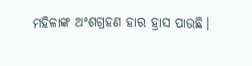ମହିଳାଙ୍କ ଅଂଶଗ୍ରହଣ ହାର ହ୍ରାସ ପାଉଛି।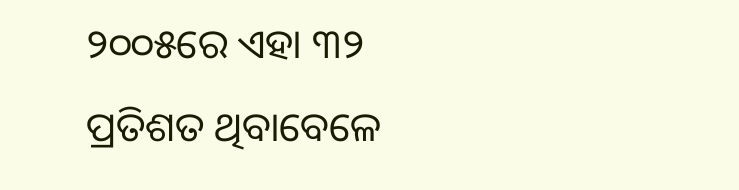୨୦୦୫ରେ ଏହା ୩୨ ପ୍ରତିଶତ ଥିବାବେଳେ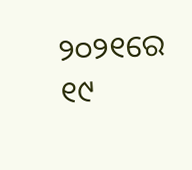୨୦୨୧ରେ ୧୯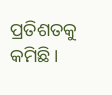ପ୍ରତିଶତକୁ କମିଛି।